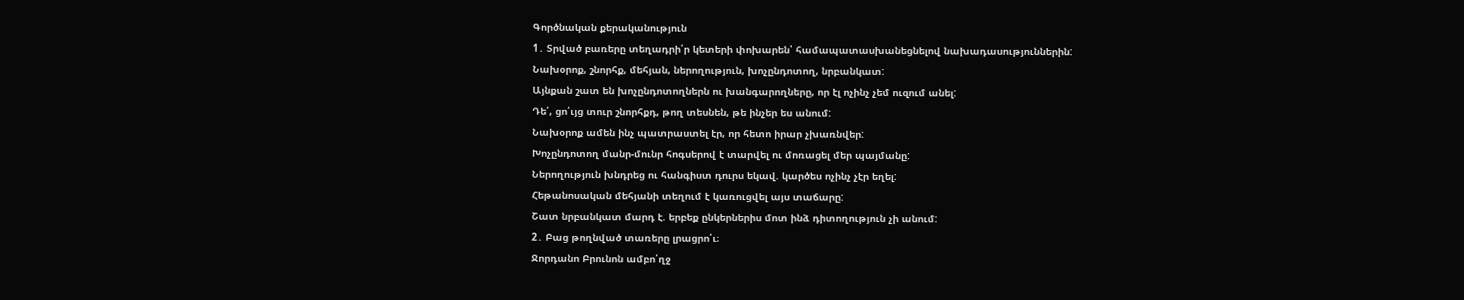Գործնական քերականություն
1․ Տրված բառերը տեղադրի՛ր կետերի փոխարեն՝ համապատասխանեցնելով նախադասություններին:
Նախօրոք, շնորհք, մեհյան, ներողություն, խոչընդոտող, նրբանկատ:
Այնքան շատ են խոչընդոտողներն ու խանգարողները, որ էլ ոչինչ չեմ ուզում անել:
Դե՛, ցո՛ւյց տուր շնորհքդ, թող տեսնեն, թե ինչեր ես անում:
Նախօրոք ամեն ինչ պատրաստել էր, որ հետո իրար չխառնվեր:
Խոչընդոտող մանր-մունր հոգսերով է տարվել ու մոռացել մեր պայմանը:
Ներողություն խնդրեց ու հանգիստ դուրս եկավ. կարծես ոչինչ չէր եղել:
Հեթանոսական մեհյանի տեղում է կառուցվել այս տաճարը:
Շատ նրբանկատ մարդ է. երբեք ընկերներիս մոտ ինձ դիտողություն չի անում:
2․ Բաց թողնված տառերը լրացրո՛ւ։
Ջորդանո Բրունոն ամբո՛ղջ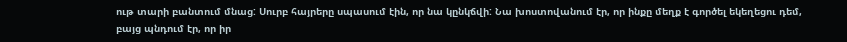ութ տարի բանտում մնաց: Սուրբ հայրերը սպասում էին, որ նա կընկճվի: Նա խոստովանում էր, որ ինքը մեղք է գործել եկեղեցու դեմ, բայց պնդում էր, որ իր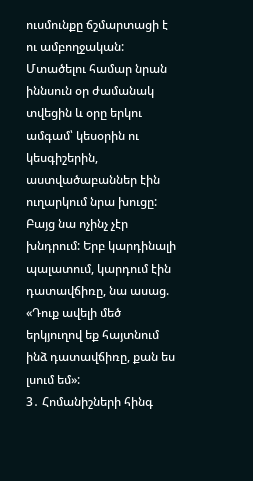ուսմունքը ճշմարտացի է ու ամբողջական: Մտածելու համար նրան իննսուն օր ժամանակ տվեցին և օրը երկու ամգամ՝ կեսօրին ու կեսգիշերին, աստվածաբաններ էին ուղարկում նրա խուցը: Բայց նա ոչինչ չէր խնդրում: Երբ կարդինալի պալատում, կարդում էին դատավճիռը, նա ասաց. «Դուք ավելի մեծ երկյուղով եք հայտնում ինձ դատավճիռը, քան ես լսում եմ»:
3․ Հոմանիշների հինգ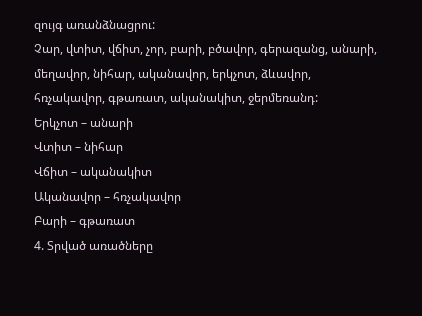զույգ առանձնացրու:
Չար, վտիտ, վճիտ, չոր, բարի, բծավոր, գերազանց, անարի, մեղավոր, նիհար, ականավոր, երկչոտ, ձևավոր, հռչակավոր, գթառատ, ականակիտ, ջերմեռանդ:
Երկչոտ – անարի
Վտիտ – նիհար
Վճիտ – ականակիտ
Ականավոր – հռչակավոր
Բարի – գթառատ
4. Տրված առածները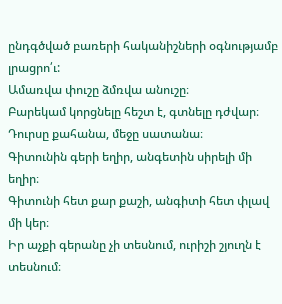ընդգծված բառերի հականիշների օգնությամբ լրացրո՛ւ:
Ամառվա փուշը ձմռվա անուշը։
Բարեկամ կորցնելը հեշտ է, գտնելը դժվար։
Դուրսը քահանա, մեջը սատանա։
Գիտունին գերի եղիր, անգետին սիրելի մի եղիր։
Գիտունի հետ քար քաշի, անգիտի հետ փլավ մի կեր։
Իր աչքի գերանը չի տեսնում, ուրիշի շյուղն է տեսնում։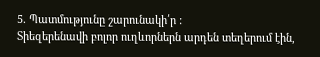5. Պատմությունը շարունակի՛ր :
Տիեզերենավի բոլոր ուղևորներն արդեն տեղերում էին,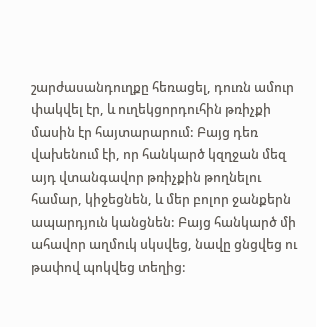շարժասանդուղքը հեռացել, դուռն ամուր փակվել էր, և ուղեկցորդուհին թռիչքի մասին էր հայտարարում: Բայց դեռ վախենում էի, որ հանկարծ կզղջան մեզ այդ վտանգավոր թռիչքին թողնելու համար, կիջեցնեն, և մեր բոլոր ջանքերն ապարդյուն կանցնեն: Բայց հանկարծ մի ահավոր աղմուկ սկսվեց, նավը ցնցվեց ու թափով պոկվեց տեղից: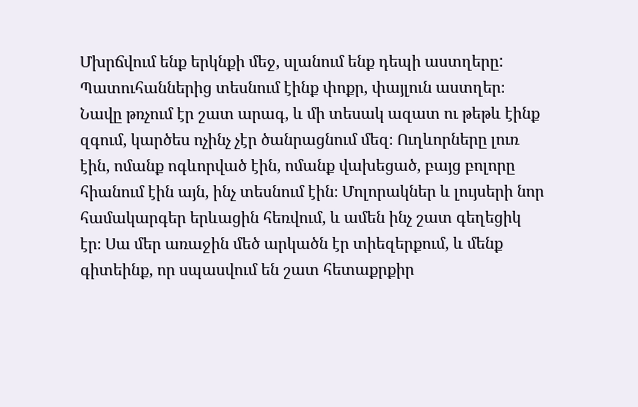Մխրճվում ենք երկնքի մեջ, սլանում ենք դեպի աստղերը: Պատուհաններից տեսնում էինք փոքր, փայլուն աստղեր։ Նավը թռչում էր շատ արագ, և մի տեսակ ազատ ու թեթև էինք զգում, կարծես ոչինչ չէր ծանրացնում մեզ։ Ուղևորները լուռ էին, ոմանք ոգևորված էին, ոմանք վախեցած, բայց բոլորը հիանում էին այն, ինչ տեսնում էին։ Մոլորակներ և լույսերի նոր համակարգեր երևացին հեռվում, և ամեն ինչ շատ գեղեցիկ էր։ Սա մեր առաջին մեծ արկածն էր տիեզերքում, և մենք գիտեինք, որ սպասվում են շատ հետաքրքիր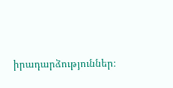իրադարձություններ։